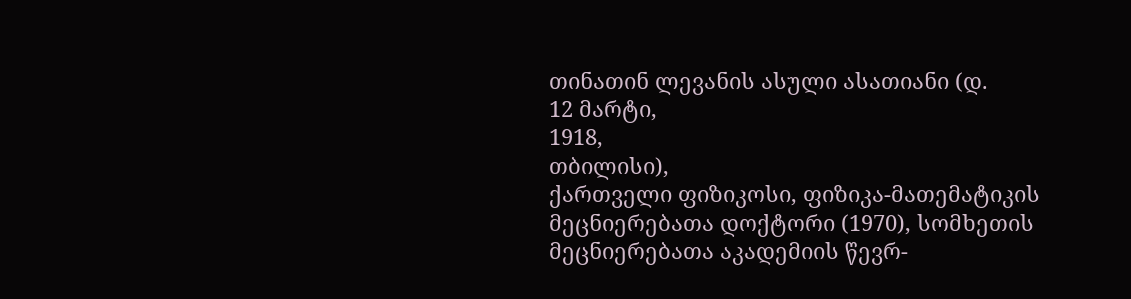თინათინ ლევანის ასული ასათიანი (დ.
12 მარტი,
1918,
თბილისი),
ქართველი ფიზიკოსი, ფიზიკა-მათემატიკის მეცნიერებათა დოქტორი (1970), სომხეთის მეცნიერებათა აკადემიის წევრ-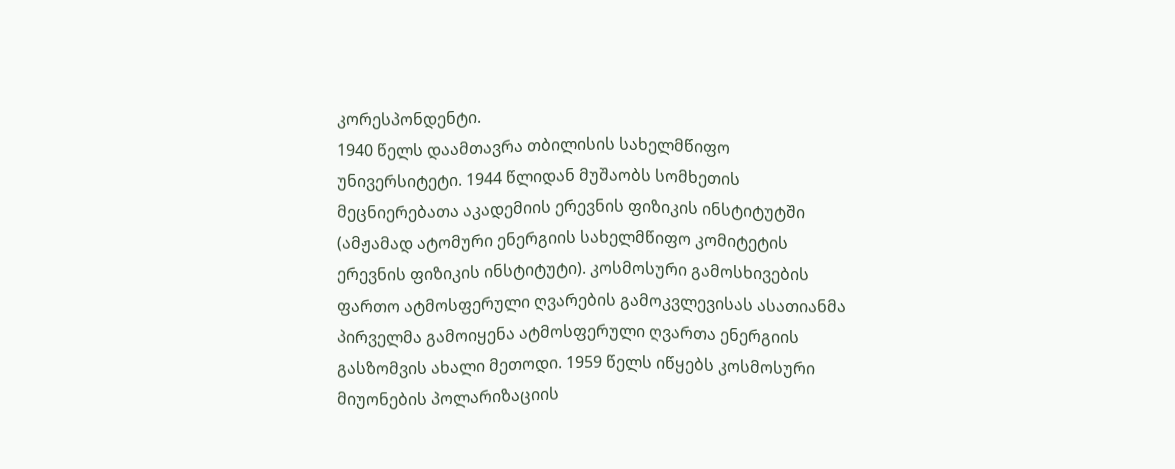კორესპონდენტი.
1940 წელს დაამთავრა თბილისის სახელმწიფო უნივერსიტეტი. 1944 წლიდან მუშაობს სომხეთის მეცნიერებათა აკადემიის ერევნის ფიზიკის ინსტიტუტში (ამჟამად ატომური ენერგიის სახელმწიფო კომიტეტის ერევნის ფიზიკის ინსტიტუტი). კოსმოსური გამოსხივების ფართო ატმოსფერული ღვარების გამოკვლევისას ასათიანმა პირველმა გამოიყენა ატმოსფერული ღვართა ენერგიის გასზომვის ახალი მეთოდი. 1959 წელს იწყებს კოსმოსური მიუონების პოლარიზაციის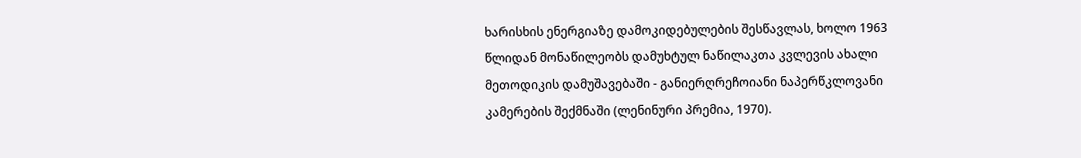ხარისხის ენერგიაზე დამოკიდებულების შესწავლას, ხოლო 1963 წლიდან მონაწილეობს დამუხტულ ნაწილაკთა კვლევის ახალი მეთოდიკის დამუშავებაში - განიერღრეჩოიანი ნაპერწკლოვანი კამერების შექმნაში (ლენინური პრემია, 1970).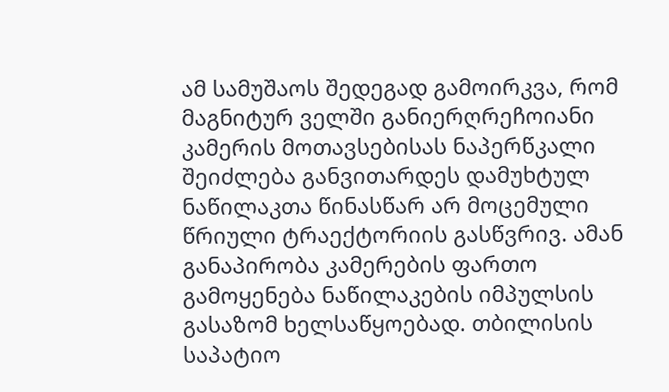ამ სამუშაოს შედეგად გამოირკვა, რომ მაგნიტურ ველში განიერღრეჩოიანი კამერის მოთავსებისას ნაპერწკალი შეიძლება განვითარდეს დამუხტულ ნაწილაკთა წინასწარ არ მოცემული წრიული ტრაექტორიის გასწვრივ. ამან განაპირობა კამერების ფართო გამოყენება ნაწილაკების იმპულსის გასაზომ ხელსაწყოებად. თბილისის საპატიო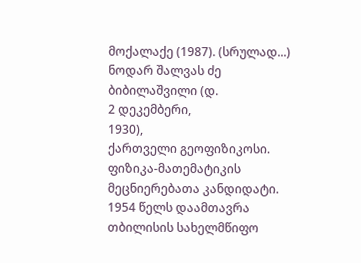მოქალაქე (1987). (სრულად...)
ნოდარ შალვას ძე ბიბილაშვილი (დ.
2 დეკემბერი,
1930),
ქართველი გეოფიზიკოსი. ფიზიკა-მათემატიკის მეცნიერებათა კანდიდატი.
1954 წელს დაამთავრა თბილისის სახელმწიფო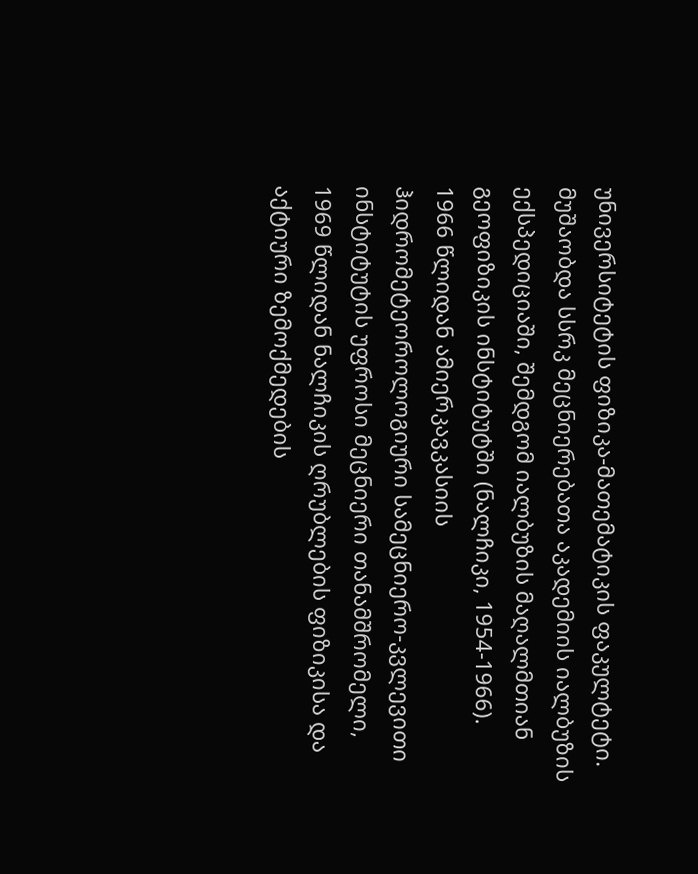უნივერსიტეტის ფიზიკა-მათემატიკის ფაკულტეტი. მუშაობდა სსრკ მეცნიერებათა აკადემიის იალბუზის ექსპედიციაში, შემდგომ იალბუზის მაღალმთიან გეოფიზიკის ინსტიტუტში (ნალჩიკი, 1954-1966). 1966 წლიდან ამიერკავკასიის ჰიდრომეტეოროლოგიური სამეცნიერო-კვლევითი ინსტიტუტის უფროსი მეცნიერი თანამშრომელი, 1969 წლიდან ნალჩიკის ღრუბლების ფიზიკისა და აქტიური ზემოქმედების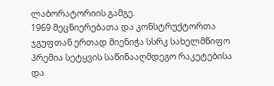ლაბორატორიის გამგე.
1969 მეცნიერებათა და კონსტრუქტორთა ჯგუფთან ერთად მიენიჭა სსრკ სახელმწიფო პრემია სეტყვის საწინააღმდეგო რაკეტებისა და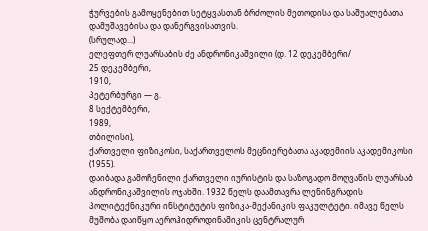ჭურვების გამოყენებით სეტყვასთან ბრძოლის მეთოდისა და საშუალებათა დამუშავებისა და დანერგვისათვის.
(სრულად...)
ელეფთერ ლუარსაბის ძე ანდრონიკაშვილი (დ. 12 დეკემბერი/
25 დეკემბერი,
1910,
პეტერბურგი ― გ.
8 სექტემბერი,
1989,
თბილისი),
ქართველი ფიზიკოსი, საქართველოს მეცნიერებათა აკადემიის აკადემიკოსი (1955).
დაიბადა გამოჩენილი ქართველი იურისტის და საზოგადო მოღვაწის ლუარსაბ ანდრონიკაშვილის ოჯახში. 1932 წელს დაამთავრა ლენინგრადის პოლიტექნიკური ინსტიტუტის ფიზიკა-მექანიკის ფაკულტეტი. იმავე წელს მუშობა დაიწყო აეროჰიდროდინამიკის ცენტრალურ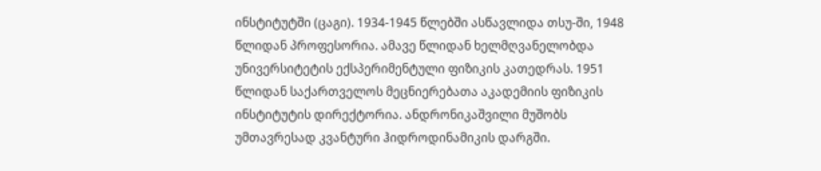ინსტიტუტში (ცაგი). 1934-1945 წლებში ასწავლიდა თსუ-ში, 1948 წლიდან პროფესორია. ამავე წლიდან ხელმღვანელობდა უნივერსიტეტის ექსპერიმენტული ფიზიკის კათედრას. 1951 წლიდან საქართველოს მეცნიერებათა აკადემიის ფიზიკის ინსტიტუტის დირექტორია. ანდრონიკაშვილი მუშობს უმთავრესად კვანტური ჰიდროდინამიკის დარგში.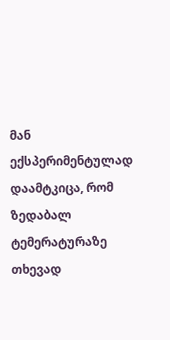მან ექსპერიმენტულად დაამტკიცა, რომ ზედაბალ ტემერატურაზე თხევად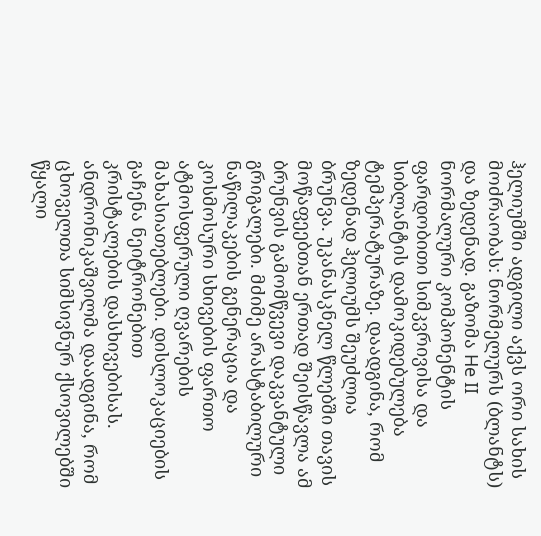ჰელიუმში ადგილი აქვს ორი სახის მოძრაობას: ნორმელურს (ბლანტს) და ზედენად. გაზომა He II ნორმალური კომპონენტის ფარდობითი სიმკვრივისა და სიბლანტის დამოკიდებულება ტემპერატურაზე. დაადგინა, რომ ზედენად ჰელიუმს შეუძლია ბრუნვა. უკანასკნელ წლებში თავის მოწაფეებთან ერთად შეისწავლა ამ ბრუნვის გამომწვევი დაკვანტული გრიგალები. მძიმე არასტაბილური ნაწილაკების გენერაცია და კოსმოსური სხივების ფართო ატმოსფერული ღვარების მახასიათებლები. დისლოკაციების გაჩენა ნეიტრონებით კრისტალების დასხივებისას. ანდრონიკაშვილმა დაადგინა, რომ ცხოველთა სიმსივნურ ქსოვილებში წყალი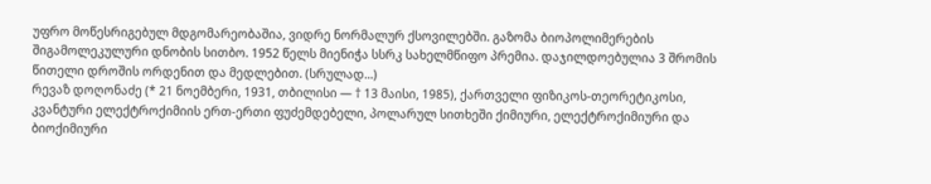უფრო მოწესრიგებულ მდგომარეობაშია, ვიდრე ნორმალურ ქსოვილებში. გაზომა ბიოპოლიმერების შიგამოლეკულური დნობის სითბო. 1952 წელს მიენიჭა სსრკ სახელმწიფო პრემია. დაჯილდოებულია 3 შრომის წითელი დროშის ორდენით და მედლებით. (სრულად...)
რევაზ დოღონაძე (* 21 ნოემბერი, 1931, თბილისი ― † 13 მაისი, 1985), ქართველი ფიზიკოს-თეორეტიკოსი, კვანტური ელექტროქიმიის ერთ-ერთი ფუძემდებელი, პოლარულ სითხეში ქიმიური, ელექტროქიმიური და ბიოქიმიური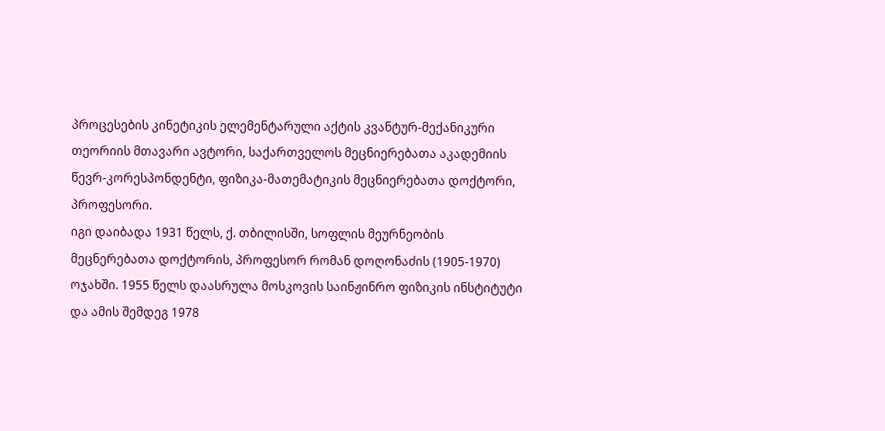პროცესების კინეტიკის ელემენტარული აქტის კვანტურ-მექანიკური თეორიის მთავარი ავტორი, საქართველოს მეცნიერებათა აკადემიის წევრ-კორესპონდენტი, ფიზიკა-მათემატიკის მეცნიერებათა დოქტორი, პროფესორი.
იგი დაიბადა 1931 წელს, ქ. თბილისში, სოფლის მეურნეობის მეცნერებათა დოქტორის, პროფესორ რომან დოღონაძის (1905-1970) ოჯახში. 1955 წელს დაასრულა მოსკოვის საინჟინრო ფიზიკის ინსტიტუტი და ამის შემდეგ 1978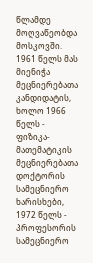წლამდე მოღვაწეობდა მოსკოვში. 1961 წელს მას მიენიჭა მეცნიერებათა კანდიდატის, ხოლო 1966 წელს - ფიზიკა-მათემატიკის მეცნიერებათა დოქტორის სამეცნიერო ხარისხები, 1972 წელს - პროფესორის სამეცნიერო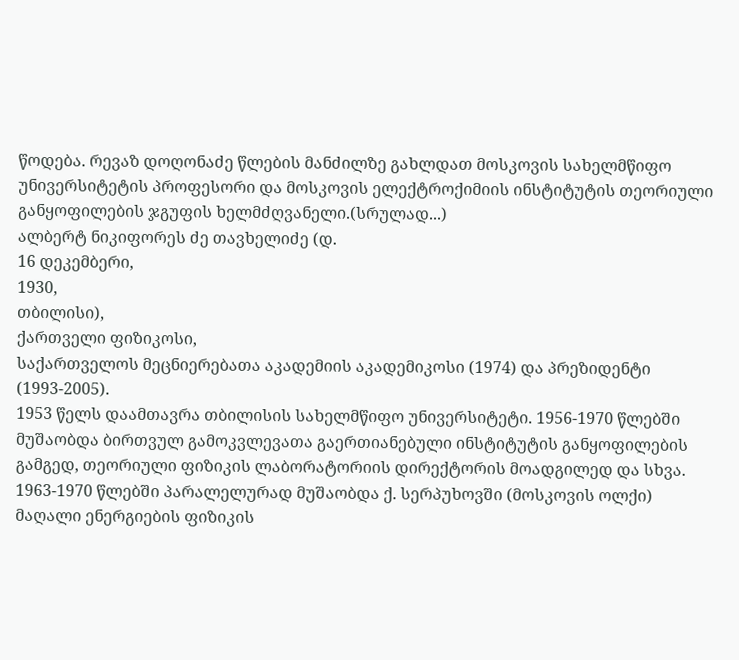წოდება. რევაზ დოღონაძე წლების მანძილზე გახლდათ მოსკოვის სახელმწიფო უნივერსიტეტის პროფესორი და მოსკოვის ელექტროქიმიის ინსტიტუტის თეორიული განყოფილების ჯგუფის ხელმძღვანელი.(სრულად...)
ალბერტ ნიკიფორეს ძე თავხელიძე (დ.
16 დეკემბერი,
1930,
თბილისი),
ქართველი ფიზიკოსი,
საქართველოს მეცნიერებათა აკადემიის აკადემიკოსი (1974) და პრეზიდენტი (1993-2005).
1953 წელს დაამთავრა თბილისის სახელმწიფო უნივერსიტეტი. 1956-1970 წლებში მუშაობდა ბირთვულ გამოკვლევათა გაერთიანებული ინსტიტუტის განყოფილების გამგედ, თეორიული ფიზიკის ლაბორატორიის დირექტორის მოადგილედ და სხვა. 1963-1970 წლებში პარალელურად მუშაობდა ქ. სერპუხოვში (მოსკოვის ოლქი) მაღალი ენერგიების ფიზიკის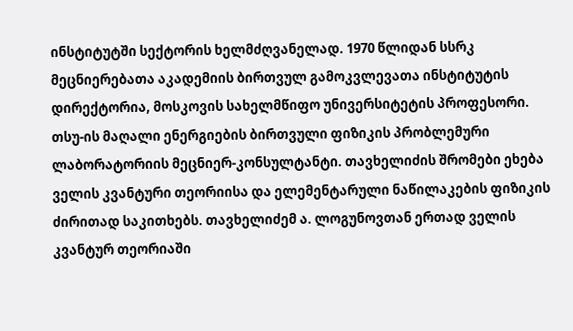ინსტიტუტში სექტორის ხელმძღვანელად. 1970 წლიდან სსრკ მეცნიერებათა აკადემიის ბირთვულ გამოკვლევათა ინსტიტუტის დირექტორია, მოსკოვის სახელმწიფო უნივერსიტეტის პროფესორი. თსუ-ის მაღალი ენერგიების ბირთვული ფიზიკის პრობლემური ლაბორატორიის მეცნიერ-კონსულტანტი. თავხელიძის შრომები ეხება ველის კვანტური თეორიისა და ელემენტარული ნაწილაკების ფიზიკის ძირითად საკითხებს. თავხელიძემ ა. ლოგუნოვთან ერთად ველის კვანტურ თეორიაში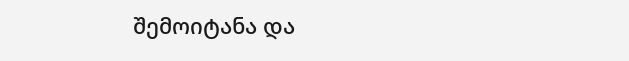შემოიტანა და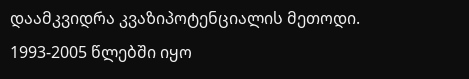დაამკვიდრა კვაზიპოტენციალის მეთოდი.
1993-2005 წლებში იყო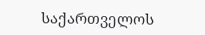საქართველოს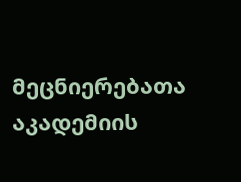მეცნიერებათა აკადემიის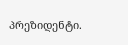პრეზიდენტი.